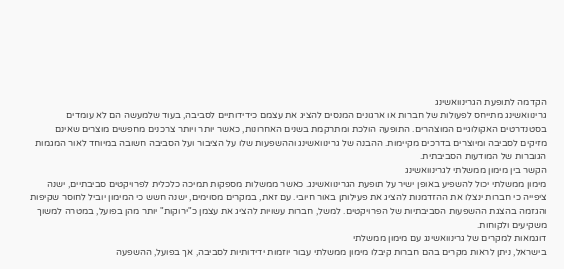הקדמה לתופעת הגרינוואשינג
גרינוואשינג מתייחס לפעולות של חברות או ארגונים המנסים להציג את עצמם כידידותיים לסביבה, בעוד שלמעשה הם לא עומדים בסטנדרטים האקולוגיים המוצהרים. התופעה הולכת ומתרקמת בשנים האחרונות, כאשר יותר ויותר צרכנים מחפשים מוצרים שאינם מזיקים לסביבה ומיוצרים בדרכים מקיימות. ההבנה של גרינוואשינג וההשפעות שלו על הציבור ועל הסביבה חשובה במיוחד לאור המגמות הגוברות של המודעות הסביבתית.
הקשר בין מימון ממשלתי לגרינוואשינג
מימון ממשלתי יכול להשפיע באופן ישיר על תופעת הגרינוואשינג. כאשר ממשלות מספקות תמיכה כלכלית לפרויקטים סביבתיים, ישנה ציפייה כי חברות ינצלו את ההזדמנות להציג את פעילותן באור חיובי. עם זאת, במקרים מסוימים, ישנה חשש כי המימון יוביל לחוסר שקיפות והגזמה בהצגת ההשפעות הסביבתיות של הפרויקטים. למשל, חברות עשויות להציג את עצמן כ"ירוקות" יותר מהן בפועל, במטרה למשוך משקיעים ולקוחות.
דוגמאות למקרים של גרינוואשינג עם מימון ממשלתי
בישראל, ניתן לראות מקרים בהם חברות קיבלו מימון ממשלתי עבור יוזמות ידידותיות לסביבה, אך בפועל, ההשפעה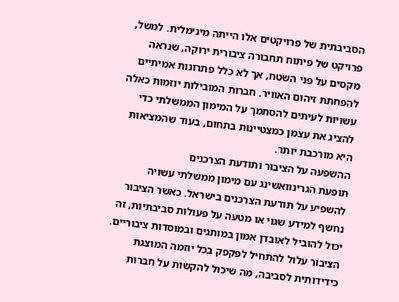הסביבתית של פרויקטים אלו הייתה מינימלית. למשל, פרויקט של פיתוח תחבורה ציבורית ירוקה, שנראה מקסים על פני השטח, אך לא כלל פתרונות אמיתיים להפחתת זיהום האוויר. חברות המובילות יוזמות כאלה עשויות לעיתים להסתמך על המימון הממשלתי כדי להציג את עצמן כמצטיינות בתחום, בעוד שהמציאות היא מורכבת יותר.
ההשפעה על הציבור ותודעת הצרכנים
תופעת הגרינוואשינג עם מימון ממשלתי עשויה להשפיע על תודעת הצרכנים בישראל. כאשר הציבור נחשף למידע שגוי או מטעה על פעולות סביבתיות, זה יכול להוביל לאובדן אמון במותגים ובמוסדות ציבוריים. הציבור עלול להתחיל לפקפק בכל יוזמה המוצגת כידידותית לסביבה, מה שיכול להקשות על חברות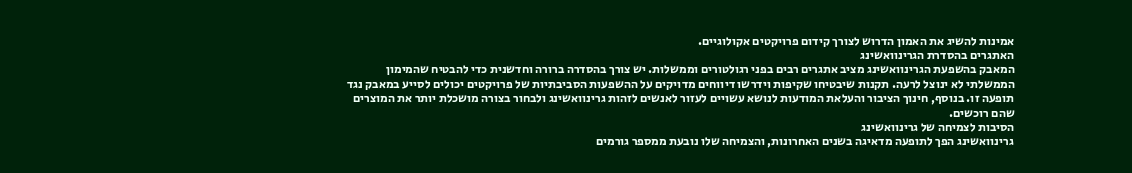אמינות להשיג את האמון הדרוש לצורך קידום פרויקטים אקולוגיים.
האתגרים בהסדרת הגרינוואשינג
המאבק בהשפעת הגרינוואשינג מציב אתגרים רבים בפני רגולטורים וממשלות. יש צורך בהסדרה ברורה וחדשנית כדי להבטיח שהמימון הממשלתי לא ינוצל לרעה. תקנות שיבטיחו שקיפות וידרשו דיווחים מדויקים על ההשפעות הסביבתיות של פרויקטים יכולים לסייע במאבק נגד תופעה זו. בנוסף, חינוך הציבור והעלאת המודעות לנושא עשויים לעזור לאנשים לזהות גרינוואשינג ולבחור בצורה מושכלת יותר את המוצרים שהם רוכשים.
הסיבות לצמיחה של גרינוואשינג
גרינוואשינג הפך לתופעה מדאיגה בשנים האחרונות, והצמיחה שלו נובעת ממספר גורמים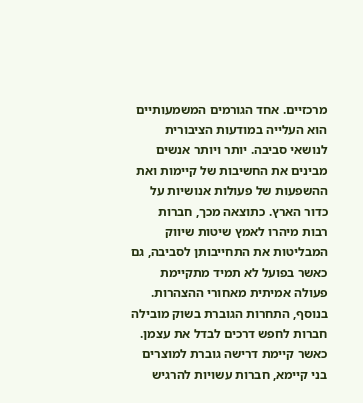מרכזיים. אחד הגורמים המשמעותיים הוא העלייה במודעות הציבורית לנושאי סביבה. יותר ויותר אנשים מבינים את החשיבות של קיימות ואת ההשפעות של פעולות אנושיות על כדור הארץ. כתוצאה מכך, חברות רבות מיהרו לאמץ שיטות שיווק המבליטות את התחייבותן לסביבה, גם כאשר בפועל לא תמיד מתקיימת פעולה אמיתית מאחורי ההצהרות.
בנוסף, התחרות הגוברת בשוק מובילה חברות לחפש דרכים לבדל את עצמן. כאשר קיימת דרישה גוברת למוצרים בני קיימא, חברות עשויות להרגיש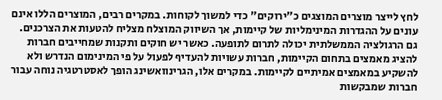לחץ לייצר מוצרים המוצגים כ"ירוקים" כדי למשוך לקוחות. במקרים רבים, המוצרים הללו אינם עונים על ההגדרות המינימליות של קיימות, אך השיווק המוצלח מצליח להטעות את הצרכנים.
גם הרגולציה הממשלתית יכולה לתרום לתופעה. כאשר יש חוקים ותקנות שמחייבים חברות להציג מאמצים בתחום הקיימות, חברות עשויות להעדיף לפעול על פי המינימום הנדרש ולא להשקיע במאמצים אמיתיים לקיימות. במקרים אלו, הגרינוואשינג הופך לאסטרטגיה נוחה עבור חברות שמבקשות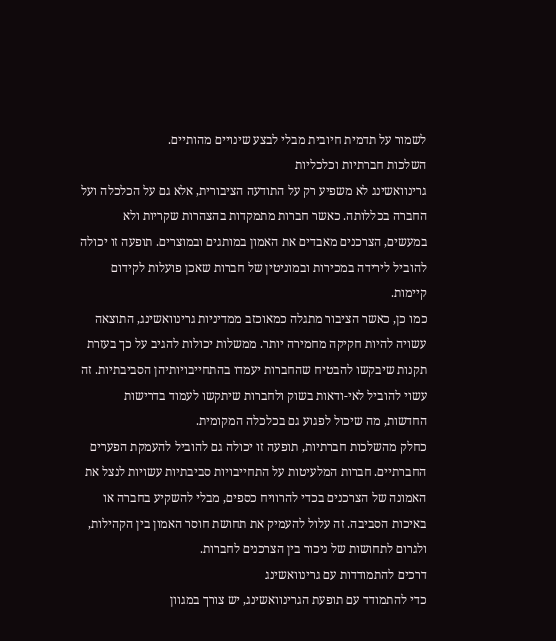לשמור על תדמית חיובית מבלי לבצע שינויים מהותיים.
השלכות חברתיות וכלכליות
גרינוואשינג לא משפיע רק על התודעה הציבורית, אלא גם על הכלכלה ועל החברה בכללותה. כאשר חברות מתמקדות בהצהרות שקריות ולא במעשים, הצרכנים מאבדים את האמון במותגים ובמוצרים. תופעה זו יכולה להוביל לירידה במכירות ובמוניטין של חברות שאכן פועלות לקידום קיימות.
כמו כן, כאשר הציבור מתגלה כמאוכזב ממדיניות גרינוואשינג, התוצאה עשויה להיות חקיקה מחמירה יותר. ממשלות יכולות להגיב על כך בעזרת תקנות שיבקשו להבטיח שהחברות יעמדו בהתחייבויותיהן הסביבתיות. זה עשוי להוביל לאי-ודאות בשוק ולחברות שיתקשו לעמוד בדרישות החדשות, מה שיכול לפגוע גם בכלכלה המקומית.
כחלק מהשלכות חברתיות, תופעה זו יכולה גם להוביל להעמקת הפערים החברתיים. חברות המלעיטות על התחייבויות סביבתיות עשויות לנצל את האמונה של הצרכנים בכדי להרוויח כספים, מבלי להשקיע בחברה או באיכות הסביבה. זה עלול להעמיק את תחושת חוסר האמון בין הקהילות, ולגרום לתחושות של ניכור בין הצרכנים לחברות.
דרכים להתמודדות עם גרינוואשינג
כדי להתמודד עם תופעת הגרינוואשינג, יש צורך במגוון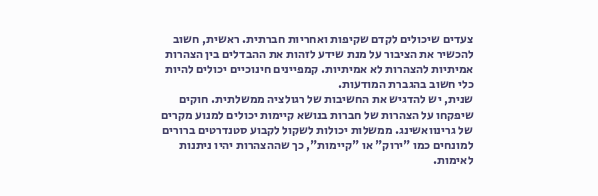צעדים שיכולים לקדם שקיפות ואחריות חברתית. ראשית, חשוב להכשיר את הציבור על מנת שידע לזהות את ההבדלים בין הצהרות אמיתיות להצהרות לא אמיתיות. קמפיינים חינוכיים יכולים להיות כלי חשוב בהגברת המודעות.
שנית, יש להדגיש את החשיבות של רגולציה ממשלתית. חוקים שיפקחו על הצהרות של חברות בנושא קיימות יכולים למנוע מקרים של גרינוואשינג. ממשלות יכולות לשקול לקבוע סטנדרטים ברורים למונחים כמו "ירוק" או "קיימות", כך שההצהרות יהיו ניתנות לאימות.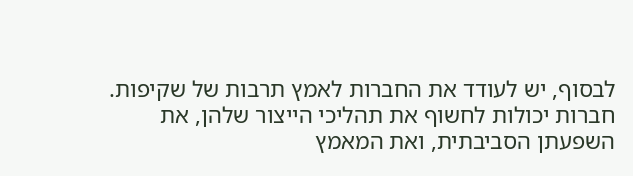לבסוף, יש לעודד את החברות לאמץ תרבות של שקיפות. חברות יכולות לחשוף את תהליכי הייצור שלהן, את השפעתן הסביבתית, ואת המאמץ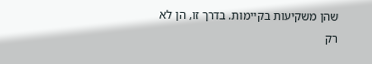שהן משקיעות בקיימות. בדרך זו, הן לא רק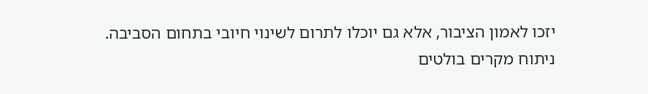יזכו לאמון הציבור, אלא גם יוכלו לתרום לשינוי חיובי בתחום הסביבה.
ניתוח מקרים בולטים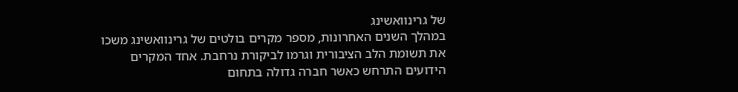של גרינוואשינג
במהלך השנים האחרונות, מספר מקרים בולטים של גרינוואשינג משכו את תשומת הלב הציבורית וגרמו לביקורת נרחבת. אחד המקרים הידועים התרחש כאשר חברה גדולה בתחום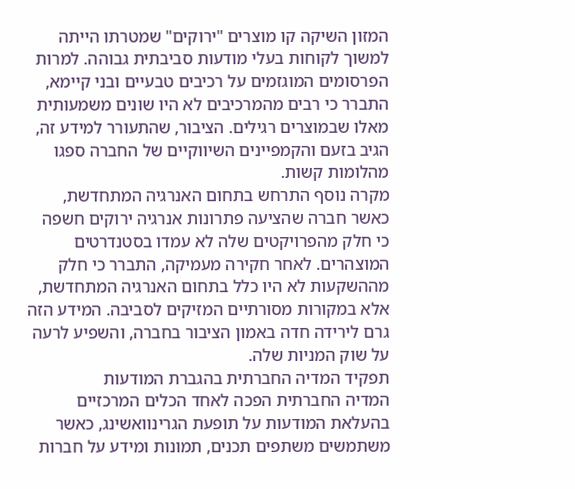המזון השיקה קו מוצרים "ירוקים" שמטרתו הייתה למשוך לקוחות בעלי מודעות סביבתית גבוהה. למרות הפרסומים המוגזמים על רכיבים טבעיים ובני קיימא, התברר כי רבים מהמרכיבים לא היו שונים משמעותית מאלו שבמוצרים רגילים. הציבור, שהתעורר למידע זה, הגיב בזעם והקמפיינים השיווקיים של החברה ספגו מהלומות קשות.
מקרה נוסף התרחש בתחום האנרגיה המתחדשת, כאשר חברה שהציעה פתרונות אנרגיה ירוקים חשפה כי חלק מהפרויקטים שלה לא עמדו בסטנדרטים המוצהרים. לאחר חקירה מעמיקה, התברר כי חלק מההשקעות לא היו כלל בתחום האנרגיה המתחדשת, אלא במקורות מסורתיים המזיקים לסביבה. המידע הזה גרם לירידה חדה באמון הציבור בחברה, והשפיע לרעה על שוק המניות שלה.
תפקיד המדיה החברתית בהגברת המודעות
המדיה החברתית הפכה לאחד הכלים המרכזיים בהעלאת המודעות על תופעת הגרינוואשינג, כאשר משתמשים משתפים תכנים, תמונות ומידע על חברות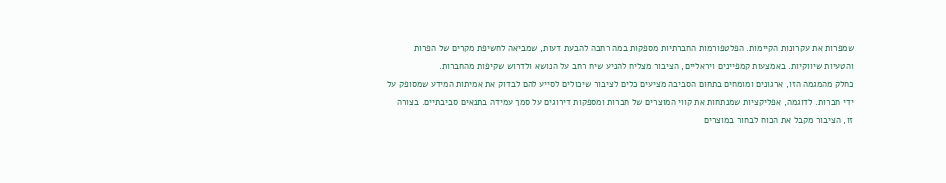שמפרות את עקרונות הקיימות. הפלטפורמות החברתיות מספקות במה רחבה להבעת דעות, שמביאה לחשיפת מקרים של הפרות והטעיות שיווקיות. באמצעות קמפיינים ויראליים, הציבור מצליח להניע שיח רחב על הנושא ולדרוש שקיפות מהחברות.
כחלק מהמגמה הזו, ארגונים ומומחים בתחום הסביבה מציעים כלים לציבור שיכולים לסייע להם לבדוק את אמיתות המידע שמסופק על ידי חברות. לדוגמה, אפליקציות שמנתחות את קווי המוצרים של חברות ומספקות דירוגים על סמך עמידה בתנאים סביבתיים. בצורה זו, הציבור מקבל את הכוח לבחור במוצרים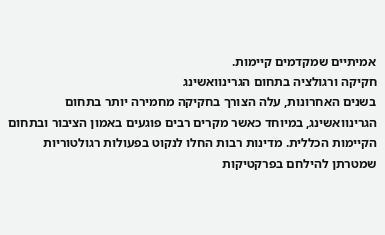אמיתיים שמקדמים קיימות.
חקיקה ורגולציה בתחום הגרינוואשינג
בשנים האחרונות, עלה הצורך בחקיקה מחמירה יותר בתחום הגרינוואשינג, במיוחד כאשר מקרים רבים פוגעים באמון הציבור ובתחום הקיימות הכללית. מדינות רבות החלו לנקוט בפעולות רגולטוריות שמטרתן להילחם בפרקטיקות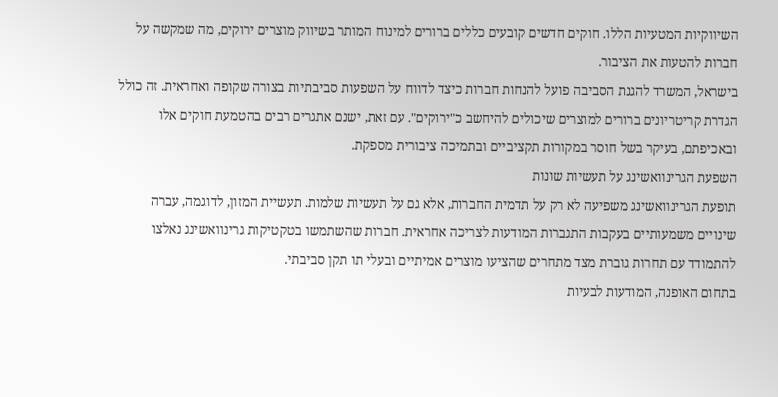השיווקיות המטעיות הללו. חוקים חדשים קובעים כללים ברורים למינוח המותר בשיווק מוצרים ירוקים, מה שמקשה על חברות להטעות את הציבור.
בישראל, המשרד להגנת הסביבה פועל להנחות חברות כיצד לדווח על השפעות סביבתיות בצורה שקופה ואחראית. זה כולל הגדרת קריטריונים ברורים למוצרים שיכולים להיחשב כ"ירוקים". עם זאת, ישנם אתגרים רבים בהטמעת חוקים אלו ובאכיפתם, בעיקר בשל חוסר במקורות תקציביים ובתמיכה ציבורית מספקת.
השפעת הגרינוואשינג על תעשיות שונות
תופעת הגרינוואשינג משפיעה לא רק על תדמית החברות, אלא גם על תעשיות שלמות. תעשיית המזון, לדוגמה, עברה שינויים משמעותיים בעקבות התגברות המודעות לצריכה אחראית. חברות שהשתמשו בטקטיקות גרינוואשינג נאלצו להתמודד עם תחרות גוברת מצד מתחרים שהציעו מוצרים אמיתיים ובעלי תו תקן סביבתי.
בתחום האופנה, המודעות לבעיות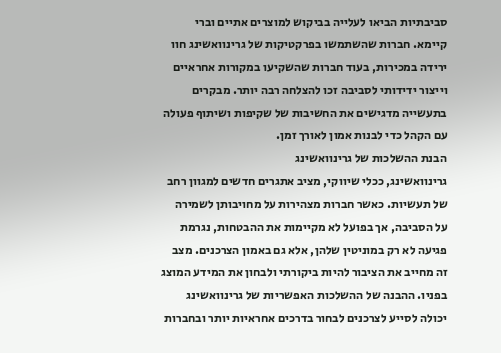סביבתיות הביאו לעלייה בביקוש למוצרים אתיים וברי קיימא. חברות שהשתמשו בפרקטיקות של גרינוואשינג חוו ירידה במכירות, בעוד חברות שהשקיעו במקורות אחראיים וייצור ידידותי לסביבה זכו להצלחה רבה יותר. מבקרים בתעשייה מדגישים את החשיבות של שקיפות ושיתוף פעולה עם הקהל כדי לבנות אמון לאורך זמן.
הבנת ההשלכות של גרינוואשינג
גרינוואשינג, ככלי שיווקי, מציב אתגרים חדשים למגוון רחב של תעשיות. כאשר חברות מצהירות על מחויבותן לשמירה על הסביבה, אך בפועל לא מקיימות את ההבטחות, נגרמת פגיעה לא רק במוניטין שלהן, אלא גם באמון הצרכנים. מצב זה מחייב את הציבור להיות ביקורתי ולבחון את המידע המוצג בפניו. ההבנה של ההשלכות האפשריות של גרינוואשינג יכולה לסייע לצרכנים לבחור בדרכים אחראיות יותר ובחברות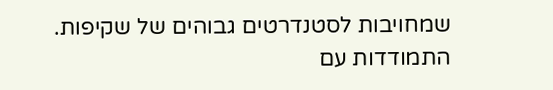שמחויבות לסטנדרטים גבוהים של שקיפות.
התמודדות עם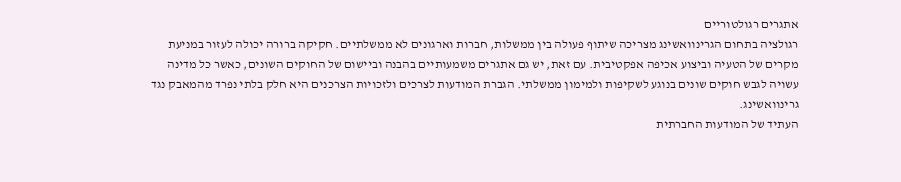אתגרים רגולטוריים
רגולציה בתחום הגרינוואשינג מצריכה שיתוף פעולה בין ממשלות, חברות וארגונים לא ממשלתיים. חקיקה ברורה יכולה לעזור במניעת מקרים של הטעיה וביצוע אכיפה אפקטיבית. עם זאת, יש גם אתגרים משמעותיים בהבנה וביישום של החוקים השונים, כאשר כל מדינה עשויה לגבש חוקים שונים בנוגע לשקיפות ולמימון ממשלתי. הגברת המודעות לצרכים ולזכויות הצרכנים היא חלק בלתי נפרד מהמאבק נגד גרינוואשינג.
העתיד של המודעות החברתית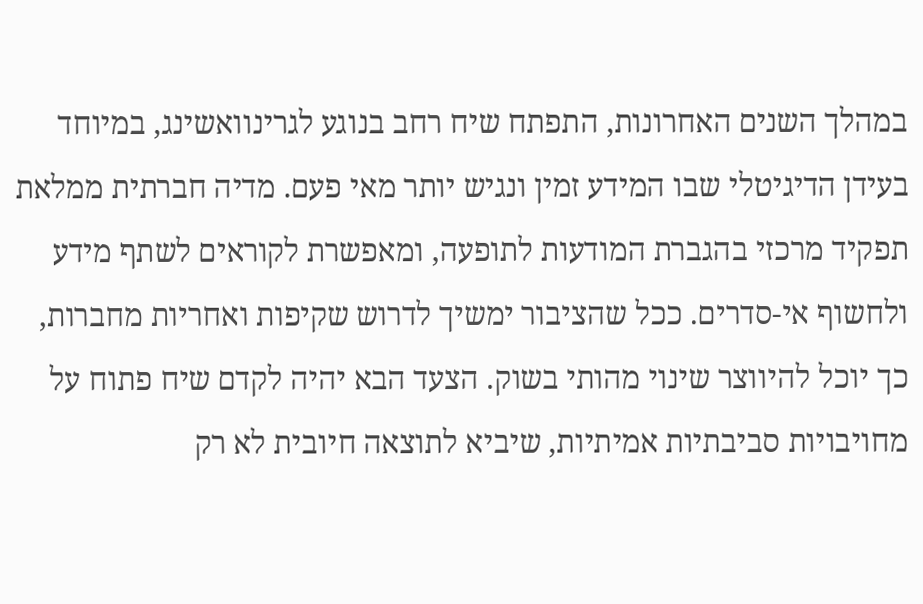במהלך השנים האחרונות, התפתח שיח רחב בנוגע לגרינוואשינג, במיוחד בעידן הדיגיטלי שבו המידע זמין ונגיש יותר מאי פעם. מדיה חברתית ממלאת תפקיד מרכזי בהגברת המודעות לתופעה, ומאפשרת לקוראים לשתף מידע ולחשוף אי-סדרים. ככל שהציבור ימשיך לדרוש שקיפות ואחריות מחברות, כך יוכל להיווצר שינוי מהותי בשוק. הצעד הבא יהיה לקדם שיח פתוח על מחויבויות סביבתיות אמיתיות, שיביא לתוצאה חיובית לא רק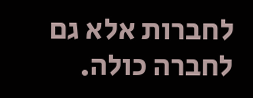לחברות אלא גם לחברה כולה.